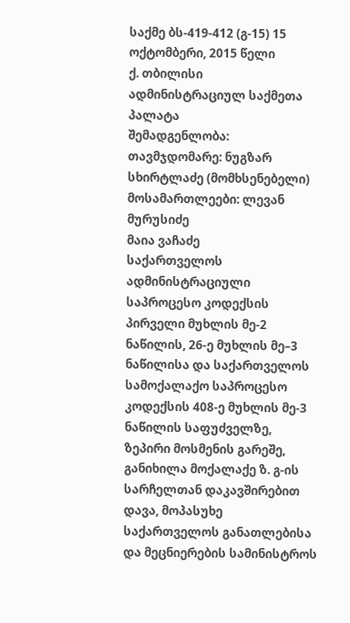საქმე ბს-419-412 (გ-15) 15 ოქტომბერი, 2015 წელი
ქ. თბილისი
ადმინისტრაციულ საქმეთა პალატა
შემადგენლობა:
თავმჯდომარე: ნუგზარ სხირტლაძე (მომხსენებელი)
მოსამართლეები: ლევან მურუსიძე
მაია ვაჩაძე
საქართველოს ადმინისტრაციული საპროცესო კოდექსის პირველი მუხლის მე-2 ნაწილის, 26-ე მუხლის მე–3 ნაწილისა და საქართველოს სამოქალაქო საპროცესო კოდექსის 408-ე მუხლის მე-3 ნაწილის საფუძველზე, ზეპირი მოსმენის გარეშე, განიხილა მოქალაქე ზ. გ-ის სარჩელთან დაკავშირებით დავა, მოპასუხე საქართველოს განათლებისა და მეცნიერების სამინისტროს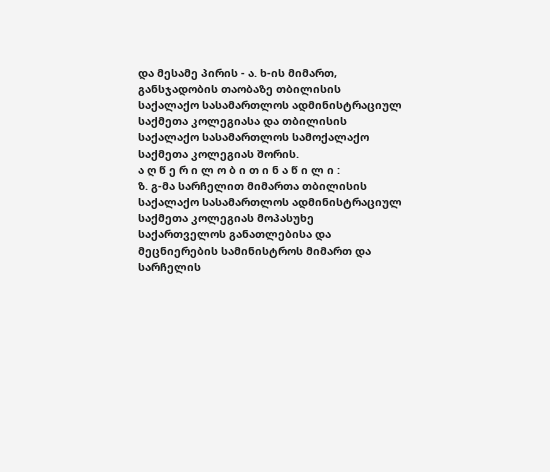და მესამე პირის - ა. ხ-ის მიმართ, განსჯადობის თაობაზე თბილისის საქალაქო სასამართლოს ადმინისტრაციულ საქმეთა კოლეგიასა და თბილისის საქალაქო სასამართლოს სამოქალაქო საქმეთა კოლეგიას შორის.
ა ღ წ ე რ ი ლ ო ბ ი თ ი ნ ა წ ი ლ ი :
ზ. გ-მა სარჩელით მიმართა თბილისის საქალაქო სასამართლოს ადმინისტრაციულ საქმეთა კოლეგიას მოპასუხე საქართველოს განათლებისა და მეცნიერების სამინისტროს მიმართ და სარჩელის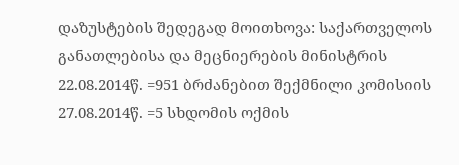დაზუსტების შედეგად მოითხოვა: საქართველოს განათლებისა და მეცნიერების მინისტრის 22.08.2014წ. =951 ბრძანებით შექმნილი კომისიის 27.08.2014წ. =5 სხდომის ოქმის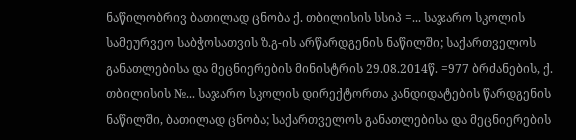ნაწილობრივ ბათილად ცნობა ქ. თბილისის სსიპ =... საჯარო სკოლის სამეურვეო საბჭოსათვის ზ.გ-ის არწარდგენის ნაწილში; საქართველოს განათლებისა და მეცნიერების მინისტრის 29.08.2014წ. =977 ბრძანების, ქ. თბილისის №... საჯარო სკოლის დირექტორთა კანდიდატების წარდგენის ნაწილში, ბათილად ცნობა; საქართველოს განათლებისა და მეცნიერების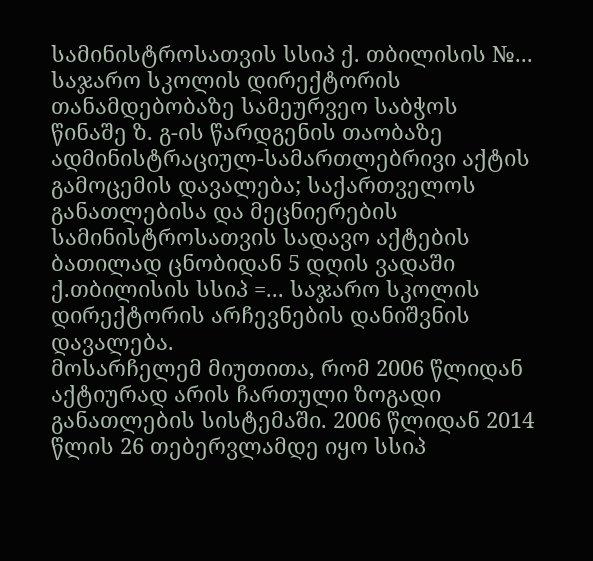სამინისტროსათვის სსიპ ქ. თბილისის №... საჯარო სკოლის დირექტორის თანამდებობაზე სამეურვეო საბჭოს წინაშე ზ. გ-ის წარდგენის თაობაზე ადმინისტრაციულ-სამართლებრივი აქტის გამოცემის დავალება; საქართველოს განათლებისა და მეცნიერების სამინისტროსათვის სადავო აქტების ბათილად ცნობიდან 5 დღის ვადაში ქ.თბილისის სსიპ =... საჯარო სკოლის დირექტორის არჩევნების დანიშვნის დავალება.
მოსარჩელემ მიუთითა, რომ 2006 წლიდან აქტიურად არის ჩართული ზოგადი განათლების სისტემაში. 2006 წლიდან 2014 წლის 26 თებერვლამდე იყო სსიპ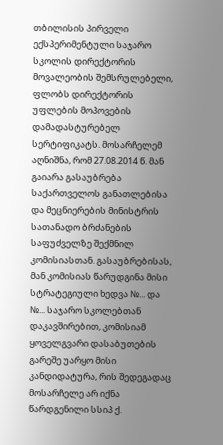თბილისის პირველი ექსპერიმენტული საჯარო სკოლის დირექტორის მოვალეობის შემსრულებელი, ფლობს დირექტორის უფლების მოპოვების დამადასტურებელ სერტიფიკატს. მოსარჩელემ აღნიშნა, რომ 27.08.2014 წ. მან გაიარა გასაუბრება საქართველოს განათლებისა და მეცნიერების მინისტრის სათანადო ბრძანების საფუძველზე შექმნილ კომისიასთან. გასაუბრებისას, მან კომისიას წარუდგინა მისი სტრატეგიული ხედვა №... და №... საჯარო სკოლებთან დაკავშირებით, კომისიამ ყოველგვარი დასაბუთების გარეშე უარყო მისი კანდიდატურა, რის შედეგადაც მოსარჩელე არ იქნა წარდგენილი სსიპ ქ.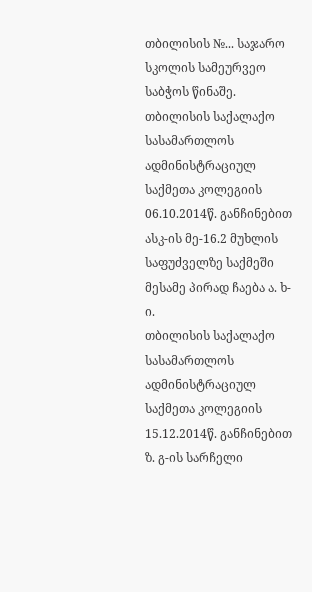თბილისის №... საჯარო სკოლის სამეურვეო საბჭოს წინაშე.
თბილისის საქალაქო სასამართლოს ადმინისტრაციულ საქმეთა კოლეგიის 06.10.2014წ. განჩინებით ასკ-ის მე-16.2 მუხლის საფუძველზე საქმეში მესამე პირად ჩაება ა. ხ-ი.
თბილისის საქალაქო სასამართლოს ადმინისტრაციულ საქმეთა კოლეგიის 15.12.2014წ. განჩინებით ზ. გ-ის სარჩელი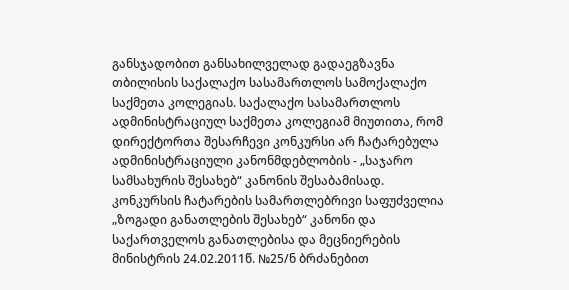განსჯადობით განსახილველად გადაეგზავნა თბილისის საქალაქო სასამართლოს სამოქალაქო საქმეთა კოლეგიას. საქალაქო სასამართლოს ადმინისტრაციულ საქმეთა კოლეგიამ მიუთითა, რომ დირექტორთა შესარჩევი კონკურსი არ ჩატარებულა ადმინისტრაციული კანონმდებლობის - „საჯარო სამსახურის შესახებ“ კანონის შესაბამისად. კონკურსის ჩატარების სამართლებრივი საფუძველია „ზოგადი განათლების შესახებ“ კანონი და საქართველოს განათლებისა და მეცნიერების მინისტრის 24.02.2011წ. №25/ნ ბრძანებით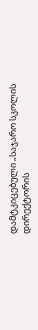დამტკიცებული „საჯარო სკოლის დირექტორის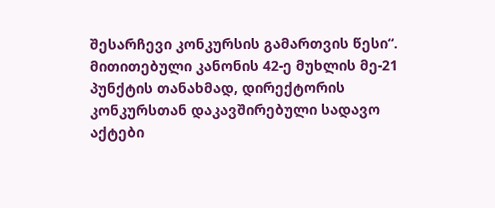შესარჩევი კონკურსის გამართვის წესი“. მითითებული კანონის 42-ე მუხლის მე-21 პუნქტის თანახმად, დირექტორის კონკურსთან დაკავშირებული სადავო აქტები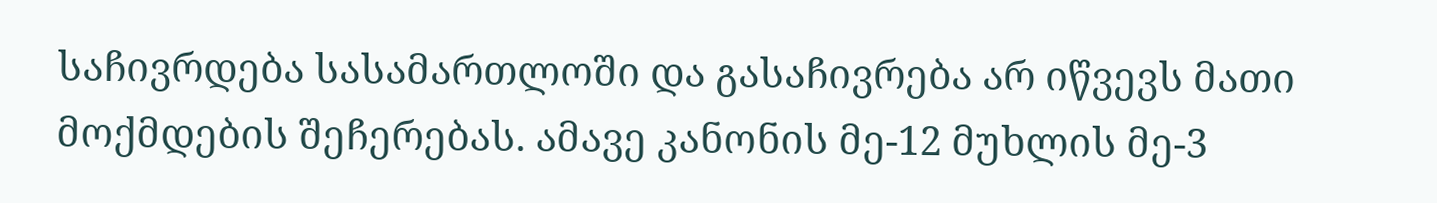საჩივრდება სასამართლოში და გასაჩივრება არ იწვევს მათი მოქმდების შეჩერებას. ამავე კანონის მე-12 მუხლის მე-3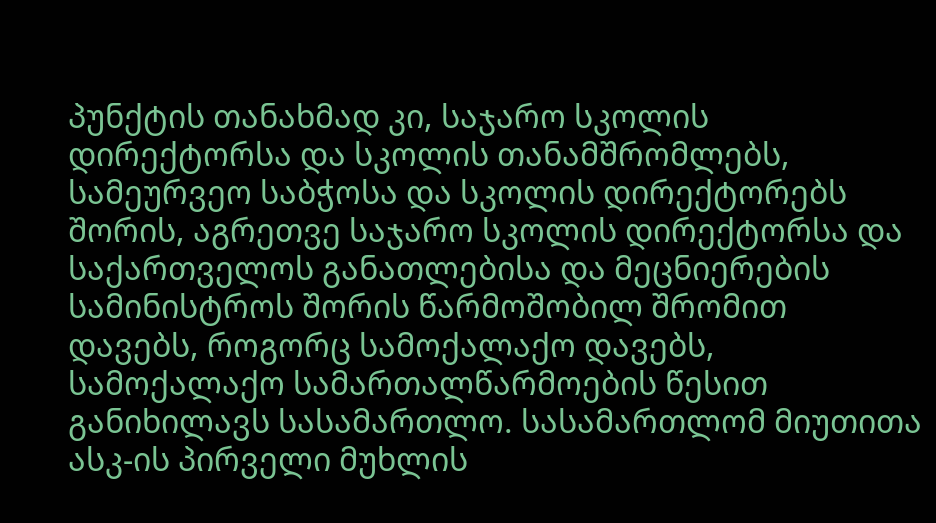პუნქტის თანახმად კი, საჯარო სკოლის დირექტორსა და სკოლის თანამშრომლებს, სამეურვეო საბჭოსა და სკოლის დირექტორებს შორის, აგრეთვე საჯარო სკოლის დირექტორსა და საქართველოს განათლებისა და მეცნიერების სამინისტროს შორის წარმოშობილ შრომით დავებს, როგორც სამოქალაქო დავებს, სამოქალაქო სამართალწარმოების წესით განიხილავს სასამართლო. სასამართლომ მიუთითა ასკ-ის პირველი მუხლის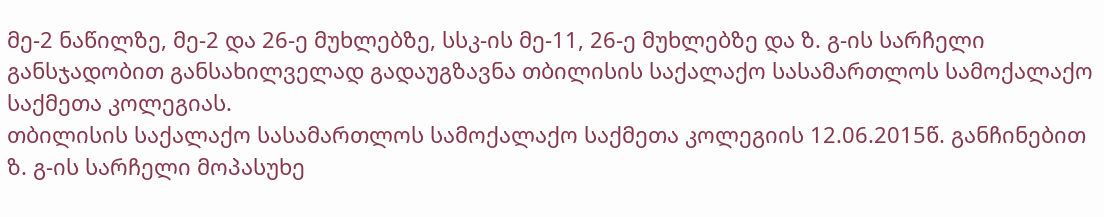მე-2 ნაწილზე, მე-2 და 26-ე მუხლებზე, სსკ-ის მე-11, 26-ე მუხლებზე და ზ. გ-ის სარჩელი განსჯადობით განსახილველად გადაუგზავნა თბილისის საქალაქო სასამართლოს სამოქალაქო საქმეთა კოლეგიას.
თბილისის საქალაქო სასამართლოს სამოქალაქო საქმეთა კოლეგიის 12.06.2015წ. განჩინებით ზ. გ-ის სარჩელი მოპასუხე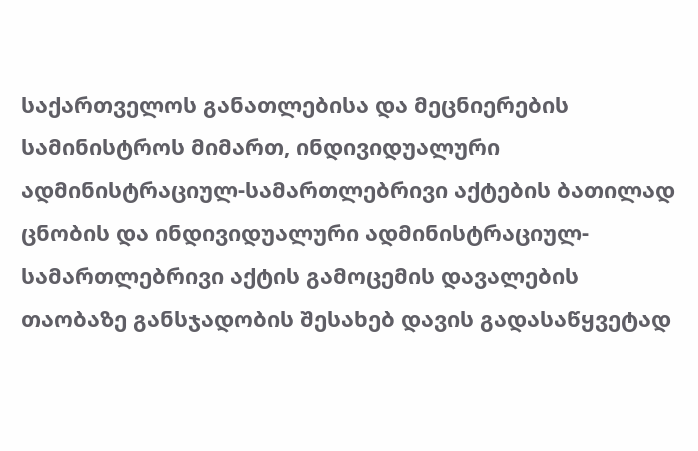საქართველოს განათლებისა და მეცნიერების სამინისტროს მიმართ, ინდივიდუალური ადმინისტრაციულ-სამართლებრივი აქტების ბათილად ცნობის და ინდივიდუალური ადმინისტრაციულ-სამართლებრივი აქტის გამოცემის დავალების თაობაზე განსჯადობის შესახებ დავის გადასაწყვეტად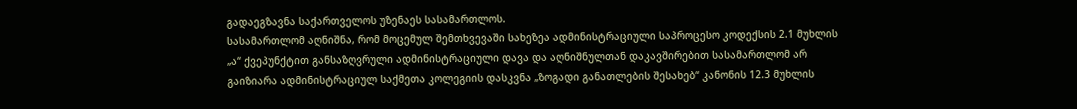გადაეგზავნა საქართველოს უზენაეს სასამართლოს.
სასამართლომ აღნიშნა, რომ მოცემულ შემთხვევაში სახეზეა ადმინისტრაციული საპროცესო კოდექსის 2.1 მუხლის „ა“ ქვეპუნქტით განსაზღვრული ადმინისტრაციული დავა და აღნიშნულთან დაკავშირებით სასამართლომ არ გაიზიარა ადმინისტრაციულ საქმეთა კოლეგიის დასკვნა „ზოგადი განათლების შესახებ“ კანონის 12.3 მუხლის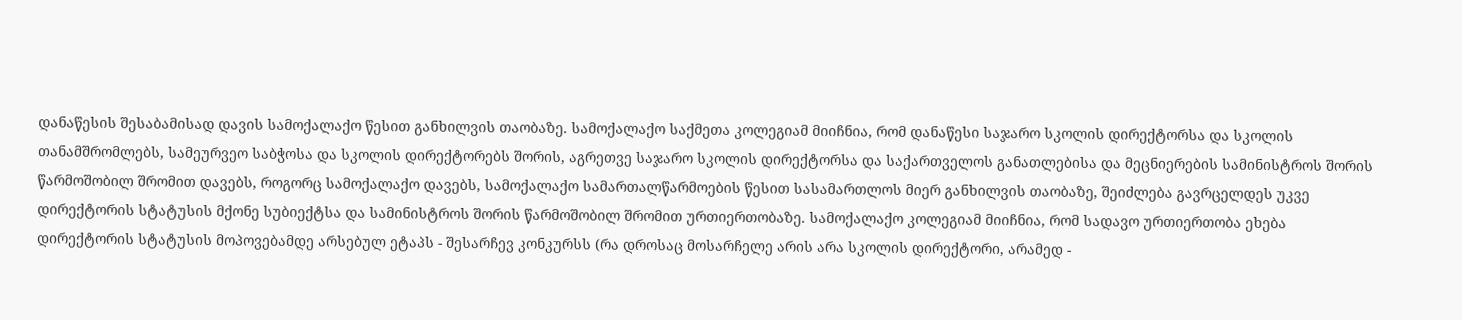დანაწესის შესაბამისად დავის სამოქალაქო წესით განხილვის თაობაზე. სამოქალაქო საქმეთა კოლეგიამ მიიჩნია, რომ დანაწესი საჯარო სკოლის დირექტორსა და სკოლის თანამშრომლებს, სამეურვეო საბჭოსა და სკოლის დირექტორებს შორის, აგრეთვე საჯარო სკოლის დირექტორსა და საქართველოს განათლებისა და მეცნიერების სამინისტროს შორის წარმოშობილ შრომით დავებს, როგორც სამოქალაქო დავებს, სამოქალაქო სამართალწარმოების წესით სასამართლოს მიერ განხილვის თაობაზე, შეიძლება გავრცელდეს უკვე დირექტორის სტატუსის მქონე სუბიექტსა და სამინისტროს შორის წარმოშობილ შრომით ურთიერთობაზე. სამოქალაქო კოლეგიამ მიიჩნია, რომ სადავო ურთიერთობა ეხება დირექტორის სტატუსის მოპოვებამდე არსებულ ეტაპს - შესარჩევ კონკურსს (რა დროსაც მოსარჩელე არის არა სკოლის დირექტორი, არამედ -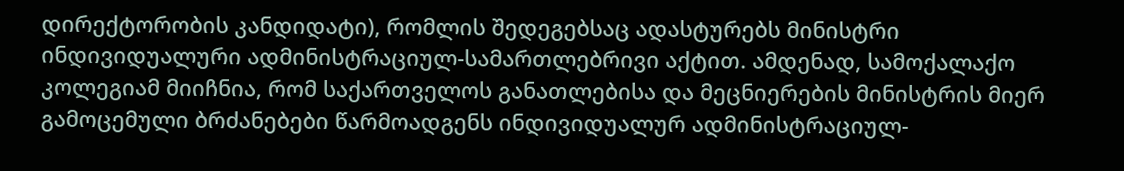დირექტორობის კანდიდატი), რომლის შედეგებსაც ადასტურებს მინისტრი ინდივიდუალური ადმინისტრაციულ-სამართლებრივი აქტით. ამდენად, სამოქალაქო კოლეგიამ მიიჩნია, რომ საქართველოს განათლებისა და მეცნიერების მინისტრის მიერ გამოცემული ბრძანებები წარმოადგენს ინდივიდუალურ ადმინისტრაციულ-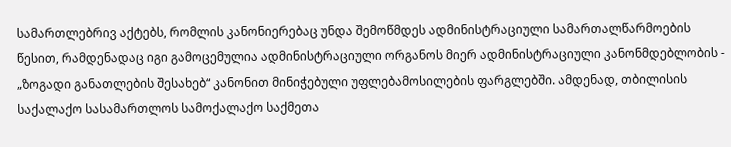სამართლებრივ აქტებს, რომლის კანონიერებაც უნდა შემოწმდეს ადმინისტრაციული სამართალწარმოების წესით, რამდენადაც იგი გამოცემულია ადმინისტრაციული ორგანოს მიერ ადმინისტრაციული კანონმდებლობის - „ზოგადი განათლების შესახებ“ კანონით მინიჭებული უფლებამოსილების ფარგლებში. ამდენად, თბილისის საქალაქო სასამართლოს სამოქალაქო საქმეთა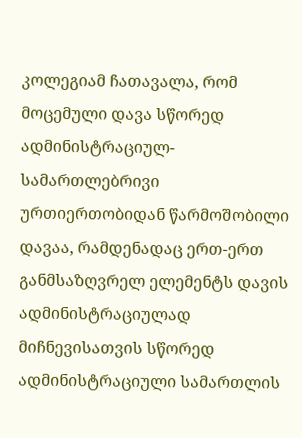კოლეგიამ ჩათავალა, რომ მოცემული დავა სწორედ ადმინისტრაციულ-სამართლებრივი ურთიერთობიდან წარმოშობილი დავაა, რამდენადაც ერთ-ერთ განმსაზღვრელ ელემენტს დავის ადმინისტრაციულად მიჩნევისათვის სწორედ ადმინისტრაციული სამართლის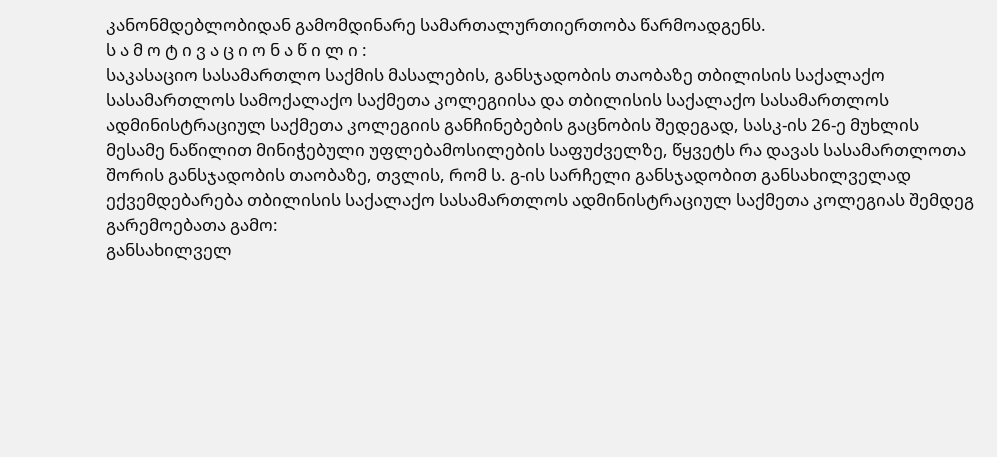კანონმდებლობიდან გამომდინარე სამართალურთიერთობა წარმოადგენს.
ს ა მ ო ტ ი ვ ა ც ი ო ნ ა წ ი ლ ი :
საკასაციო სასამართლო საქმის მასალების, განსჯადობის თაობაზე თბილისის საქალაქო სასამართლოს სამოქალაქო საქმეთა კოლეგიისა და თბილისის საქალაქო სასამართლოს ადმინისტრაციულ საქმეთა კოლეგიის განჩინებების გაცნობის შედეგად, სასკ-ის 26-ე მუხლის მესამე ნაწილით მინიჭებული უფლებამოსილების საფუძველზე, წყვეტს რა დავას სასამართლოთა შორის განსჯადობის თაობაზე, თვლის, რომ ს. გ-ის სარჩელი განსჯადობით განსახილველად ექვემდებარება თბილისის საქალაქო სასამართლოს ადმინისტრაციულ საქმეთა კოლეგიას შემდეგ გარემოებათა გამო:
განსახილველ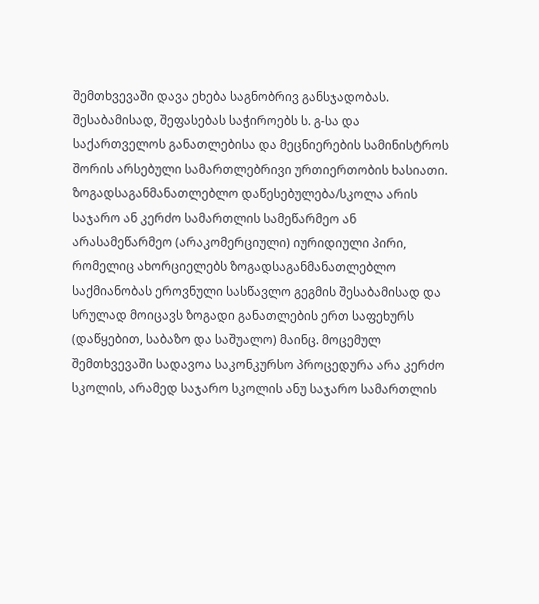შემთხვევაში დავა ეხება საგნობრივ განსჯადობას. შესაბამისად, შეფასებას საჭიროებს ს. გ-სა და საქართველოს განათლებისა და მეცნიერების სამინისტროს შორის არსებული სამართლებრივი ურთიერთობის ხასიათი.
ზოგადსაგანმანათლებლო დაწესებულება/სკოლა არის საჯარო ან კერძო სამართლის სამეწარმეო ან არასამეწარმეო (არაკომერციული) იურიდიული პირი, რომელიც ახორციელებს ზოგადსაგანმანათლებლო საქმიანობას ეროვნული სასწავლო გეგმის შესაბამისად და სრულად მოიცავს ზოგადი განათლების ერთ საფეხურს (დაწყებით, საბაზო და საშუალო) მაინც. მოცემულ შემთხვევაში სადავოა საკონკურსო პროცედურა არა კერძო სკოლის, არამედ საჯარო სკოლის ანუ საჯარო სამართლის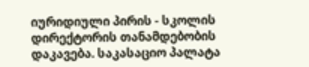იურიდიული პირის - სკოლის დირექტორის თანამდებობის დაკავება. საკასაციო პალატა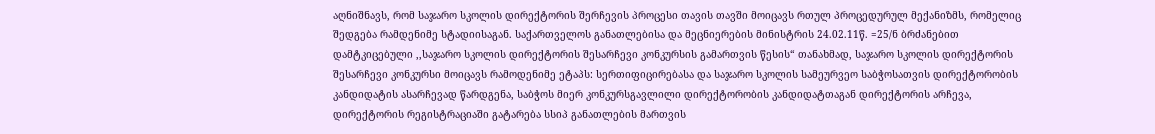აღნიშნავს, რომ საჯარო სკოლის დირექტორის შერჩევის პროცესი თავის თავში მოიცავს რთულ პროცედურულ მექანიზმს, რომელიც შედგება რამდენიმე სტადიისაგან. საქართველოს განათლებისა და მეცნიერების მინისტრის 24.02.11წ. =25/ნ ბრძანებით დამტკიცებული ,,საჯარო სკოლის დირექტორის შესარჩევი კონკურსის გამართვის წესის“ თანახმად, საჯარო სკოლის დირექტორის შესარჩევი კონკურსი მოიცავს რამოდენიმე ეტაპს: სერთიფიცირებასა და საჯარო სკოლის სამეურვეო საბჭოსათვის დირექტორობის კანდიდატის ასარჩევად წარდგენა, საბჭოს მიერ კონკურსგავლილი დირექტორობის კანდიდატთაგან დირექტორის არჩევა, დირექტორის რეგისტრაციაში გატარება სსიპ განათლების მართვის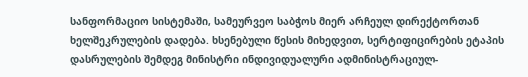სანფორმაციო სისტემაში, სამეურვეო საბჭოს მიერ არჩეულ დირექტორთან ხელშეკრულების დადება. ხსენებული წესის მიხედვით, სერტიფიცირების ეტაპის დასრულების შემდეგ მინისტრი ინდივიდუალური ადმინისტრაციულ-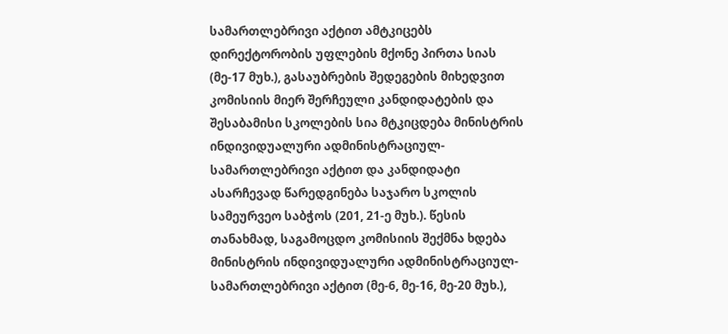სამართლებრივი აქტით ამტკიცებს დირექტორობის უფლების მქონე პირთა სიას (მე-17 მუხ.), გასაუბრების შედეგების მიხედვით კომისიის მიერ შერჩეული კანდიდატების და შესაბამისი სკოლების სია მტკიცდება მინისტრის ინდივიდუალური ადმინისტრაციულ-სამართლებრივი აქტით და კანდიდატი ასარჩევად წარედგინება საჯარო სკოლის სამეურვეო საბჭოს (201, 21-ე მუხ.). წესის თანახმად, საგამოცდო კომისიის შექმნა ხდება მინისტრის ინდივიდუალური ადმინისტრაციულ-სამართლებრივი აქტით (მე-6, მე-16, მე-20 მუხ.),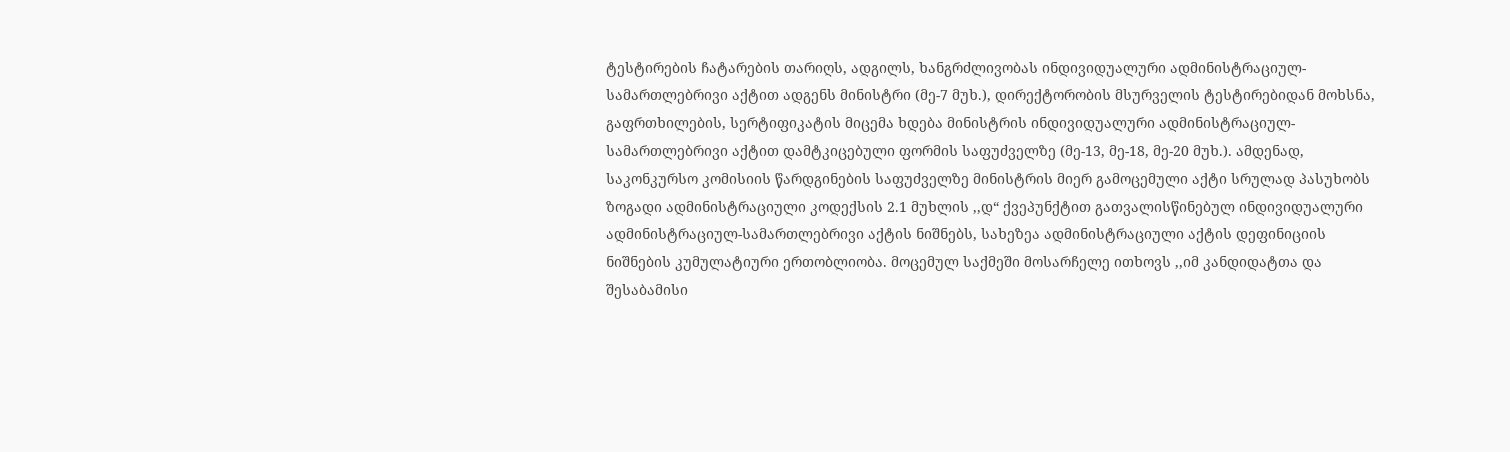ტესტირების ჩატარების თარიღს, ადგილს, ხანგრძლივობას ინდივიდუალური ადმინისტრაციულ-სამართლებრივი აქტით ადგენს მინისტრი (მე-7 მუხ.), დირექტორობის მსურველის ტესტირებიდან მოხსნა, გაფრთხილების, სერტიფიკატის მიცემა ხდება მინისტრის ინდივიდუალური ადმინისტრაციულ-სამართლებრივი აქტით დამტკიცებული ფორმის საფუძველზე (მე-13, მე-18, მე-20 მუხ.). ამდენად, საკონკურსო კომისიის წარდგინების საფუძველზე მინისტრის მიერ გამოცემული აქტი სრულად პასუხობს ზოგადი ადმინისტრაციული კოდექსის 2.1 მუხლის ,,დ“ ქვეპუნქტით გათვალისწინებულ ინდივიდუალური ადმინისტრაციულ-სამართლებრივი აქტის ნიშნებს, სახეზეა ადმინისტრაციული აქტის დეფინიციის ნიშნების კუმულატიური ერთობლიობა. მოცემულ საქმეში მოსარჩელე ითხოვს ,,იმ კანდიდატთა და შესაბამისი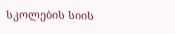სკოლების სიის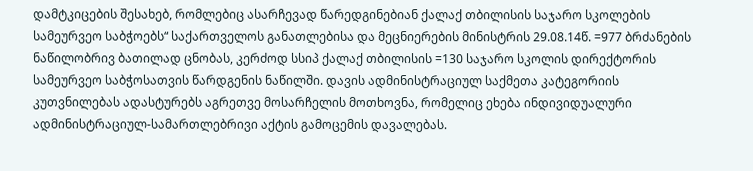დამტკიცების შესახებ, რომლებიც ასარჩევად წარედგინებიან ქალაქ თბილისის საჯარო სკოლების სამეურვეო საბჭოებს“ საქართველოს განათლებისა და მეცნიერების მინისტრის 29.08.14წ. =977 ბრძანების ნაწილობრივ ბათილად ცნობას, კერძოდ სსიპ ქალაქ თბილისის =130 საჯარო სკოლის დირექტორის სამეურვეო საბჭოსათვის წარდგენის ნაწილში. დავის ადმინისტრაციულ საქმეთა კატეგორიის კუთვნილებას ადასტურებს აგრეთვე მოსარჩელის მოთხოვნა, რომელიც ეხება ინდივიდუალური ადმინისტრაციულ-სამართლებრივი აქტის გამოცემის დავალებას.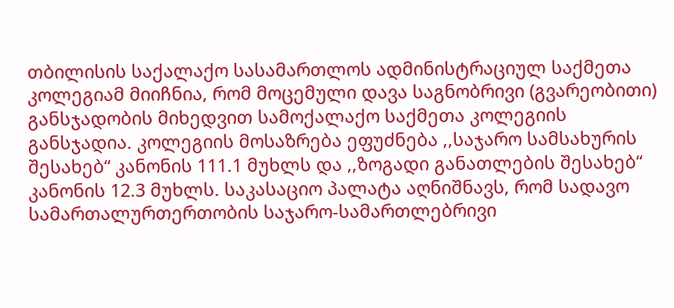თბილისის საქალაქო სასამართლოს ადმინისტრაციულ საქმეთა კოლეგიამ მიიჩნია, რომ მოცემული დავა საგნობრივი (გვარეობითი) განსჯადობის მიხედვით სამოქალაქო საქმეთა კოლეგიის განსჯადია. კოლეგიის მოსაზრება ეფუძნება ,,საჯარო სამსახურის შესახებ“ კანონის 111.1 მუხლს და ,,ზოგადი განათლების შესახებ“ კანონის 12.3 მუხლს. საკასაციო პალატა აღნიშნავს, რომ სადავო სამართალურთერთობის საჯარო-სამართლებრივი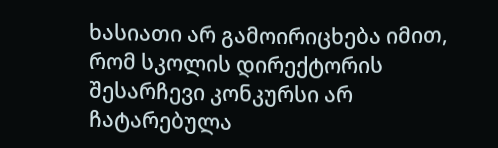ხასიათი არ გამოირიცხება იმით, რომ სკოლის დირექტორის შესარჩევი კონკურსი არ ჩატარებულა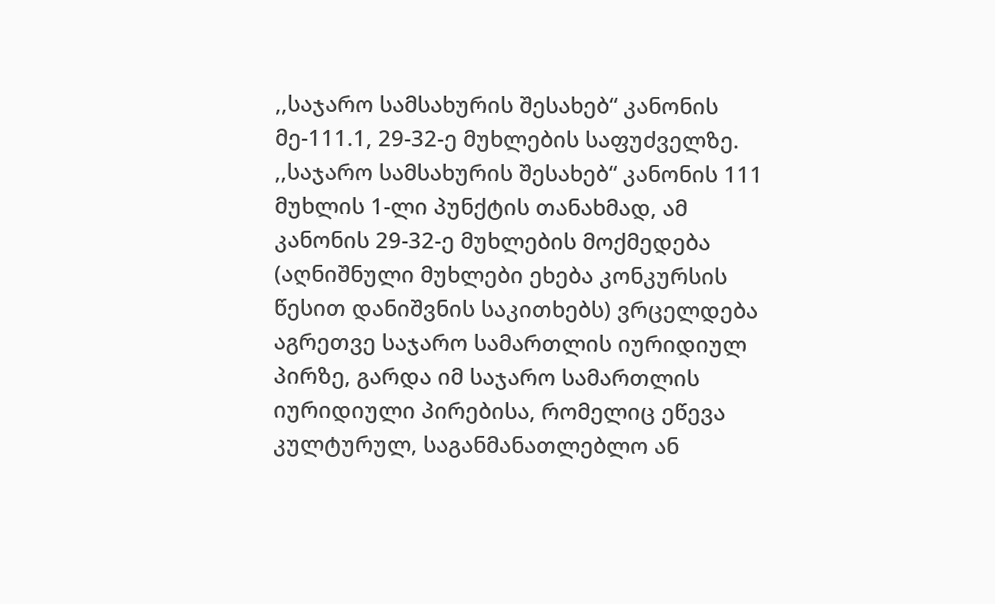,,საჯარო სამსახურის შესახებ“ კანონის მე-111.1, 29-32-ე მუხლების საფუძველზე. ,,საჯარო სამსახურის შესახებ“ კანონის 111 მუხლის 1-ლი პუნქტის თანახმად, ამ კანონის 29-32-ე მუხლების მოქმედება (აღნიშნული მუხლები ეხება კონკურსის წესით დანიშვნის საკითხებს) ვრცელდება აგრეთვე საჯარო სამართლის იურიდიულ პირზე, გარდა იმ საჯარო სამართლის იურიდიული პირებისა, რომელიც ეწევა კულტურულ, საგანმანათლებლო ან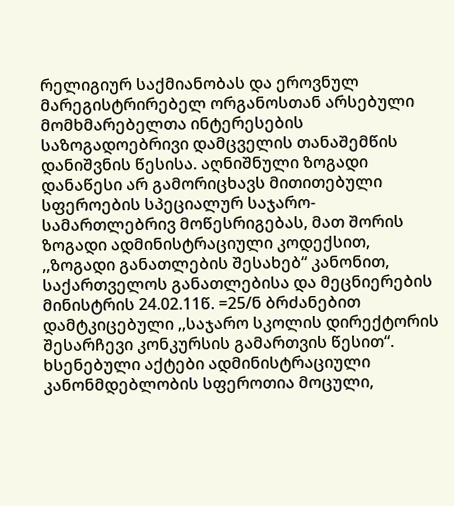რელიგიურ საქმიანობას და ეროვნულ მარეგისტრირებელ ორგანოსთან არსებული მომხმარებელთა ინტერესების საზოგადოებრივი დამცველის თანაშემწის დანიშვნის წესისა. აღნიშნული ზოგადი დანაწესი არ გამორიცხავს მითითებული სფეროების სპეციალურ საჯარო-სამართლებრივ მოწესრიგებას, მათ შორის ზოგადი ადმინისტრაციული კოდექსით, ,,ზოგადი განათლების შესახებ“ კანონით, საქართველოს განათლებისა და მეცნიერების მინისტრის 24.02.11წ. =25/ნ ბრძანებით დამტკიცებული ,,საჯარო სკოლის დირექტორის შესარჩევი კონკურსის გამართვის წესით“. ხსენებული აქტები ადმინისტრაციული კანონმდებლობის სფეროთია მოცული,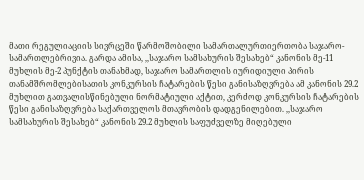მათი რეგულიაციის სივრცეში წარმოშობილი სამართალურთიერთობა საჯარო-სამართლებრივია. გარდა ამისა, ,,საჯარო სამსახურის შესახებ“ კანონის მე-11 მუხლის მე-2 პუნქტის თანახმად, საჯარო სამართლის იურიდიული პირის თანამშრომლებისათის კონკურსის ჩატარების წესი განისაზღვრება ამ კანონის 29.2 მუხლით გათვალისწინებული ნორმატიული აქტით, კერძოდ კონკურსის ჩატარების წესი განისაზღვრება საქართველოს მთავრობის დადგენილებით. ,,საჯარო სამსახურის შესახებ“ კანონის 29.2 მუხლის საფუძველზე მიღებული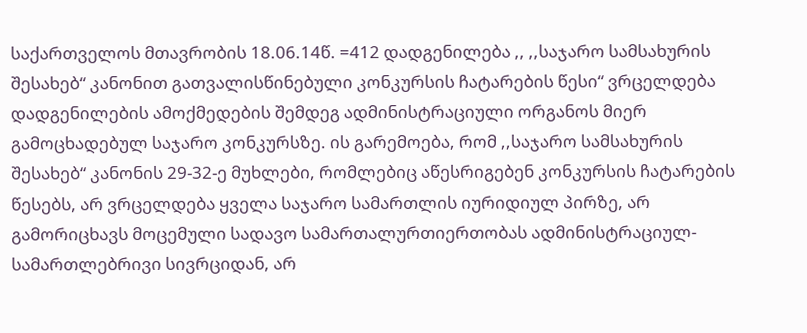საქართველოს მთავრობის 18.06.14წ. =412 დადგენილება ,, ,,საჯარო სამსახურის შესახებ“ კანონით გათვალისწინებული კონკურსის ჩატარების წესი“ ვრცელდება დადგენილების ამოქმედების შემდეგ ადმინისტრაციული ორგანოს მიერ გამოცხადებულ საჯარო კონკურსზე. ის გარემოება, რომ ,,საჯარო სამსახურის შესახებ“ კანონის 29-32-ე მუხლები, რომლებიც აწესრიგებენ კონკურსის ჩატარების წესებს, არ ვრცელდება ყველა საჯარო სამართლის იურიდიულ პირზე, არ გამორიცხავს მოცემული სადავო სამართალურთიერთობას ადმინისტრაციულ-სამართლებრივი სივრციდან, არ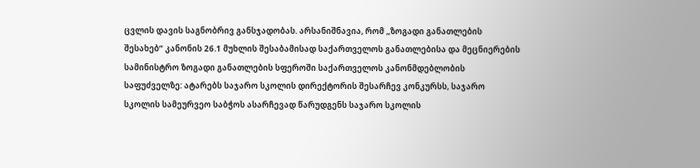ცვლის დავის საგნობრივ განსჯადობას. არსანიშნავია, რომ ,,ზოგადი განათლების შესახებ“ კანონის 26.1 მუხლის შესაბამისად საქართველოს განათლებისა და მეცნიერების სამინისტრო ზოგადი განათლების სფეროში საქართველოს კანონმდებლობის საფუძველზე: ატარებს საჯარო სკოლის დირექტორის შესარჩევ კონკურსს, საჯარო სკოლის სამეურვეო საბჭოს ასარჩევად წარუდგენს საჯარო სკოლის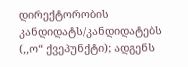დირექტორობის კანდიდატს/კანდიდატებს (,,ო“ ქვეპუნქტი); ადგენს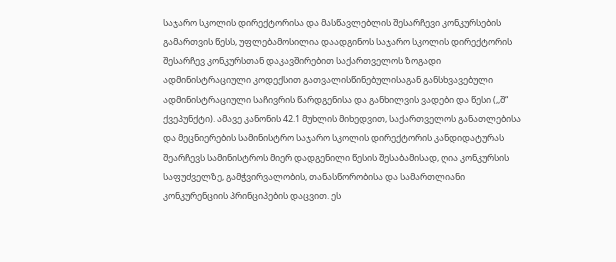საჯარო სკოლის დირექტორისა და მასწავლებლის შესარჩევი კონკურსების გამართვის წესს, უფლებამოსილია დაადგინოს საჯარო სკოლის დირექტორის შესარჩევ კონკურსთან დაკავშირებით საქართველოს ზოგადი ადმინისტრაციული კოდექსით გათვალისწინებულისაგან განსხვავებული ადმინისტრაციული საჩივრის წარდგენისა და განხილვის ვადები და წესი (,,შ“ ქვეპუნქტი). ამავე კანონის 42.1 მუხლის მიხედვით, საქართველოს განათლებისა და მეცნიერების სამინისტრო საჯარო სკოლის დირექტორის კანდიდატურას შეარჩევს სამინისტროს მიერ დადგენილი წესის შესაბამისად, ღია კონკურსის საფუძველზე, გამჭვირვალობის, თანასწორობისა და სამართლიანი კონკურენციის პრინციპების დაცვით. ეს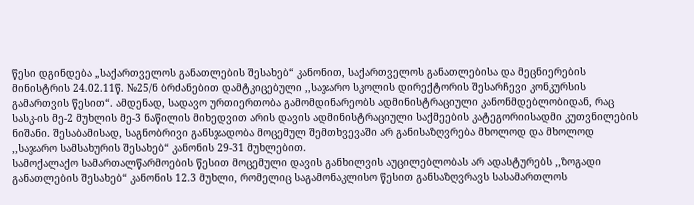წესი დგინდება „საქართველოს განათლების შესახებ“ კანონით, საქართველოს განათლებისა და მეცნიერების მინისტრის 24.02.11წ. №25/ნ ბრძანებით დამტკიცებული ,,საჯარო სკოლის დირექტორის შესარჩევი კონკურსის გამართვის წესით“. ამდენად, სადავო ურთიერთობა გამომდინარეობს ადმინისტრაციული კანონმდებლობიდან, რაც სასკ-ის მე-2 მუხლის მე-3 ნაწილის მიხედვით არის დავის ადმინისტრაციული საქმეების კატეგორიისადმი კუთვნილების ნიშანი. შესაბამისად, საგნობრივი განსჯადობა მოცემულ შემთხვევაში არ განისაზღვრება მხოლოდ და მხოლოდ ,,საჯარო სამსახურის შესახებ“ კანონის 29-31 მუხლებით.
სამოქალაქო სამართალწარმოების წესით მოცემული დავის განხილვის აუცილებლობას არ ადასტურებს ,,ზოგადი განათლების შესახებ“ კანონის 12.3 მუხლი, რომელიც საგამონაკლისო წესით განსაზღვრავს სასამართლოს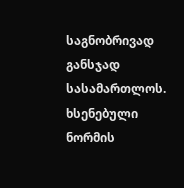საგნობრივად განსჯად სასამართლოს. ხსენებული ნორმის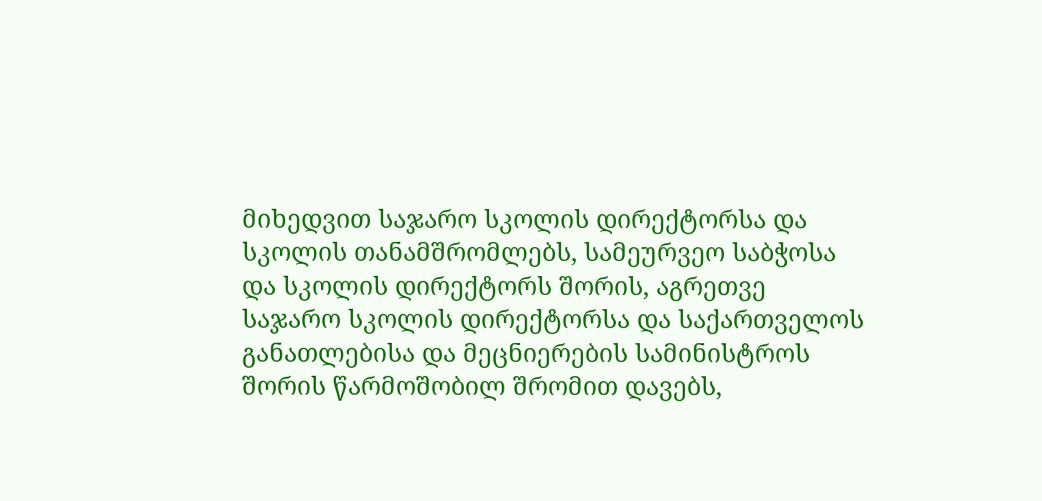მიხედვით საჯარო სკოლის დირექტორსა და სკოლის თანამშრომლებს, სამეურვეო საბჭოსა და სკოლის დირექტორს შორის, აგრეთვე საჯარო სკოლის დირექტორსა და საქართველოს განათლებისა და მეცნიერების სამინისტროს შორის წარმოშობილ შრომით დავებს,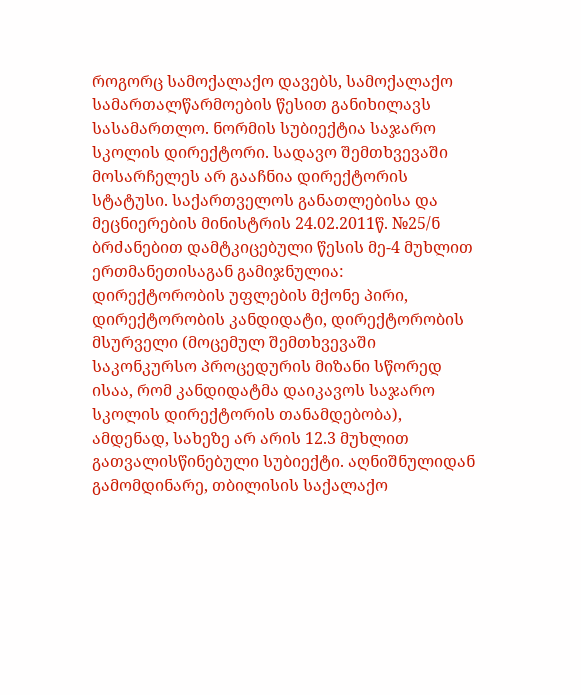როგორც სამოქალაქო დავებს, სამოქალაქო სამართალწარმოების წესით განიხილავს სასამართლო. ნორმის სუბიექტია საჯარო სკოლის დირექტორი. სადავო შემთხვევაში მოსარჩელეს არ გააჩნია დირექტორის სტატუსი. საქართველოს განათლებისა და მეცნიერების მინისტრის 24.02.2011წ. №25/ნ ბრძანებით დამტკიცებული წესის მე-4 მუხლით ერთმანეთისაგან გამიჯნულია: დირექტორობის უფლების მქონე პირი, დირექტორობის კანდიდატი, დირექტორობის მსურველი (მოცემულ შემთხვევაში საკონკურსო პროცედურის მიზანი სწორედ ისაა, რომ კანდიდატმა დაიკავოს საჯარო სკოლის დირექტორის თანამდებობა), ამდენად, სახეზე არ არის 12.3 მუხლით გათვალისწინებული სუბიექტი. აღნიშნულიდან გამომდინარე, თბილისის საქალაქო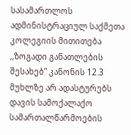სასამართლოს ადმინისტრაციულ საქმეთა კოლეგიის მითითება ,,ზოგადი განათლების შესახებ“ კანონის 12.3 მუხლზე არ ადასტურებს დავის სამოქალაქო სამართალწარმოების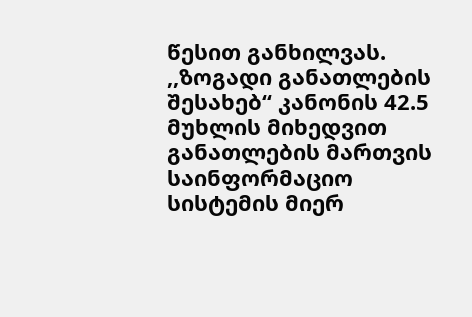წესით განხილვას.
,,ზოგადი განათლების შესახებ“ კანონის 42.5 მუხლის მიხედვით განათლების მართვის საინფორმაციო სისტემის მიერ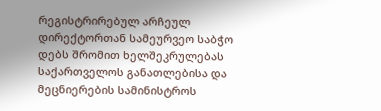რეგისტრირებულ არჩეულ დირექტორთან სამეურვეო საბჭო დებს შრომით ხელშეკრულებას საქართველოს განათლებისა და მეცნიერების სამინისტროს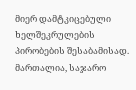მიერ დამტკიცებული ხელშეკრულების პირობების შესაბამისად. მართალია, საჯარო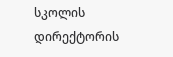სკოლის დირექტორის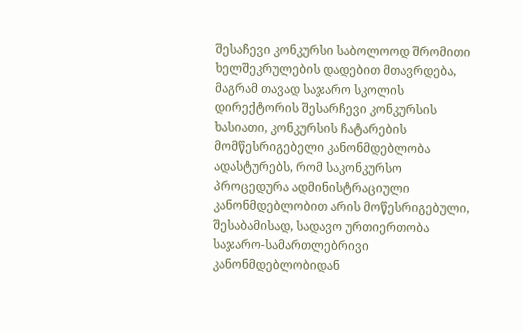შესაჩევი კონკურსი საბოლოოდ შრომითი ხელშეკრულების დადებით მთავრდება, მაგრამ თავად საჯარო სკოლის დირექტორის შესარჩევი კონკურსის ხასიათი, კონკურსის ჩატარების მომწესრიგებელი კანონმდებლობა ადასტურებს, რომ საკონკურსო პროცედურა ადმინისტრაციული კანონმდებლობით არის მოწესრიგებული, შესაბამისად, სადავო ურთიერთობა საჯარო-სამართლებრივი კანონმდებლობიდან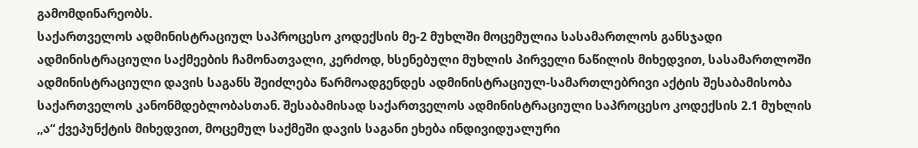გამომდინარეობს.
საქართველოს ადმინისტრაციულ საპროცესო კოდექსის მე-2 მუხლში მოცემულია სასამართლოს განსჯადი ადმინისტრაციული საქმეების ჩამონათვალი, კერძოდ, ხსენებული მუხლის პირველი ნაწილის მიხედვით, სასამართლოში ადმინისტრაციული დავის საგანს შეიძლება წარმოადგენდეს ადმინისტრაციულ-სამართლებრივი აქტის შესაბამისობა საქართველოს კანონმდებლობასთან. შესაბამისად საქართველოს ადმინისტრაციული საპროცესო კოდექსის 2.1 მუხლის ,,ა“ ქვეპუნქტის მიხედვით, მოცემულ საქმეში დავის საგანი ეხება ინდივიდუალური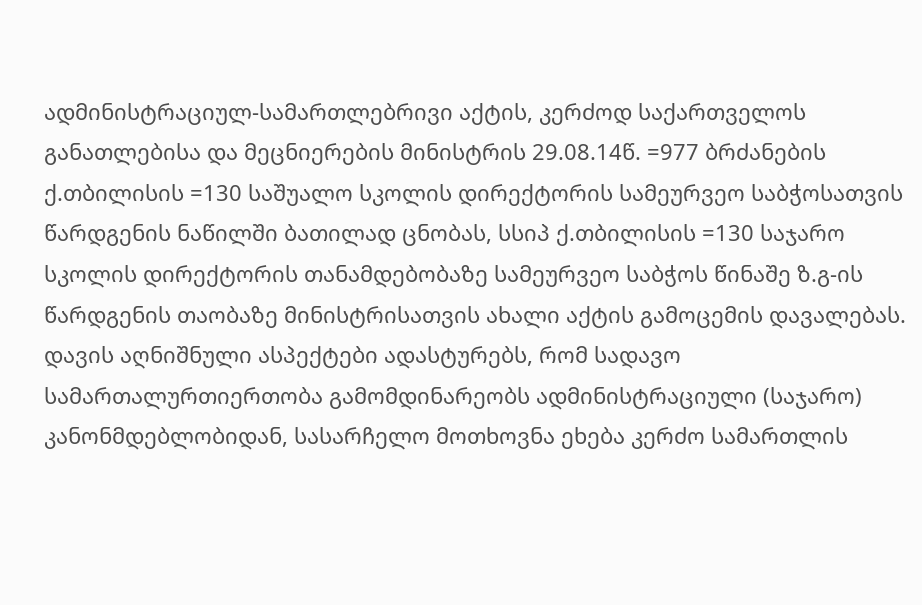ადმინისტრაციულ-სამართლებრივი აქტის, კერძოდ საქართველოს განათლებისა და მეცნიერების მინისტრის 29.08.14წ. =977 ბრძანების ქ.თბილისის =130 საშუალო სკოლის დირექტორის სამეურვეო საბჭოსათვის წარდგენის ნაწილში ბათილად ცნობას, სსიპ ქ.თბილისის =130 საჯარო სკოლის დირექტორის თანამდებობაზე სამეურვეო საბჭოს წინაშე ზ.გ-ის წარდგენის თაობაზე მინისტრისათვის ახალი აქტის გამოცემის დავალებას. დავის აღნიშნული ასპექტები ადასტურებს, რომ სადავო სამართალურთიერთობა გამომდინარეობს ადმინისტრაციული (საჯარო) კანონმდებლობიდან, სასარჩელო მოთხოვნა ეხება კერძო სამართლის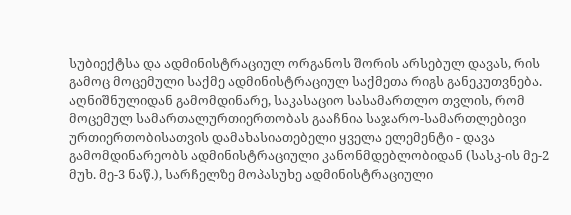სუბიექტსა და ადმინისტრაციულ ორგანოს შორის არსებულ დავას, რის გამოც მოცემული საქმე ადმინისტრაციულ საქმეთა რიგს განეკუთვნება.
აღნიშნულიდან გამომდინარე, საკასაციო სასამართლო თვლის, რომ მოცემულ სამართალურთიერთობას გააჩნია საჯარო-სამართლებივი ურთიერთობისათვის დამახასიათებელი ყველა ელემენტი - დავა გამომდინარეობს ადმინისტრაციული კანონმდებლობიდან (სასკ-ის მე-2 მუხ. მე-3 ნაწ.), სარჩელზე მოპასუხე ადმინისტრაციული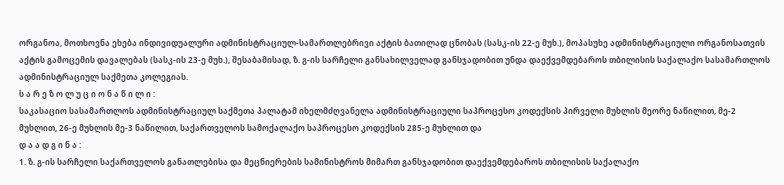ორგანოა, მოთხოვნა ეხება ინდივიდუალური ადმინისტრაციულ-სამართლებრივი აქტის ბათილად ცნობას (სასკ-ის 22-ე მუხ.), მოპასუხე ადმინისტრაციული ორგანოსათვის აქტის გამოცემის დავალებას (სასკ-ის 23-ე მუხ.), შესაბამისად, ზ. გ-ის სარჩელი განსახილველად განსჯადობით უნდა დაექვემდებაროს თბილისის საქალაქო სასამართლოს ადმინისტრაციულ საქმეთა კოლეგიას.
ს ა რ ე ზ ო ლ უ ც ი ო ნ ა წ ი ლ ი :
საკასაციო სასამართლოს ადმინისტრაციულ საქმეთა პალატამ იხელმძღვანელა ადმინისტრაციული საპროცესო კოდექსის პირველი მუხლის მეორე ნაწილით, მე-2 მუხლით, 26-ე მუხლის მე-3 ნაწილით, საქართველოს სამოქალაქო საპროცესო კოდექსის 285-ე მუხლით და
დ ა ა დ გ ი ნ ა :
1. ზ. გ-ის სარჩელი საქართველოს განათლებისა და მეცნიერების სამინისტროს მიმართ განსჯადობით დაექვემდებაროს თბილისის საქალაქო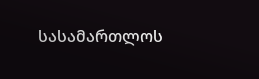სასამართლოს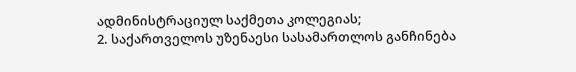ადმინისტრაციულ საქმეთა კოლეგიას;
2. საქართველოს უზენაესი სასამართლოს განჩინება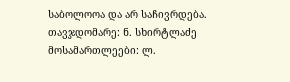საბოლოოა და არ საჩივრდება.
თავჯდომარე: ნ. სხირტლაძე
მოსამართლეები: ლ.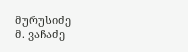მურუსიძე
მ. ვაჩაძე